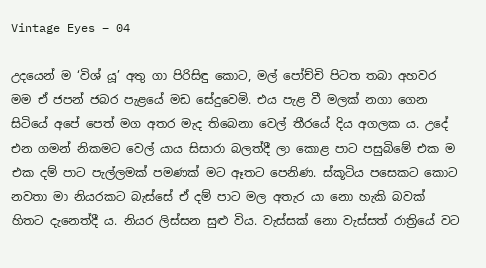Vintage Eyes – 04

උදයෙන් ම ‘විශ් යූ’ අතු ගා පිරිසිඳු කොට, මල් පෝච්චි පිටත තබා අහවර මම ඒ ජපන් ජබර පැළයේ මඩ සේදුවෙමි. එය පැළ වී මලක් නගා ගෙන සිටියේ අපේ පෙත් මග අතර මැද තිබෙනා වෙල් තීරයේ දිය අගලක ය. උදේ එන ගමන් නිකමට වෙල් යාය සිසාරා බලත්දී ලා කොළ පාට පසුබිමේ එක ම එක දම් පාට පැල්ලමක් පමණක් මට ඈතට පෙනිණ. ස්කූටිය පසෙකට කොට නවතා මා නියරකට බැස්සේ ඒ දම් පාට මල අතැර යා නො හැකි බවක් හිතට දැනෙත්දී ය. නියර ලිස්සන සුළු විය. වැස්සක් නො වැස්සත් රාත්‍රියේ වට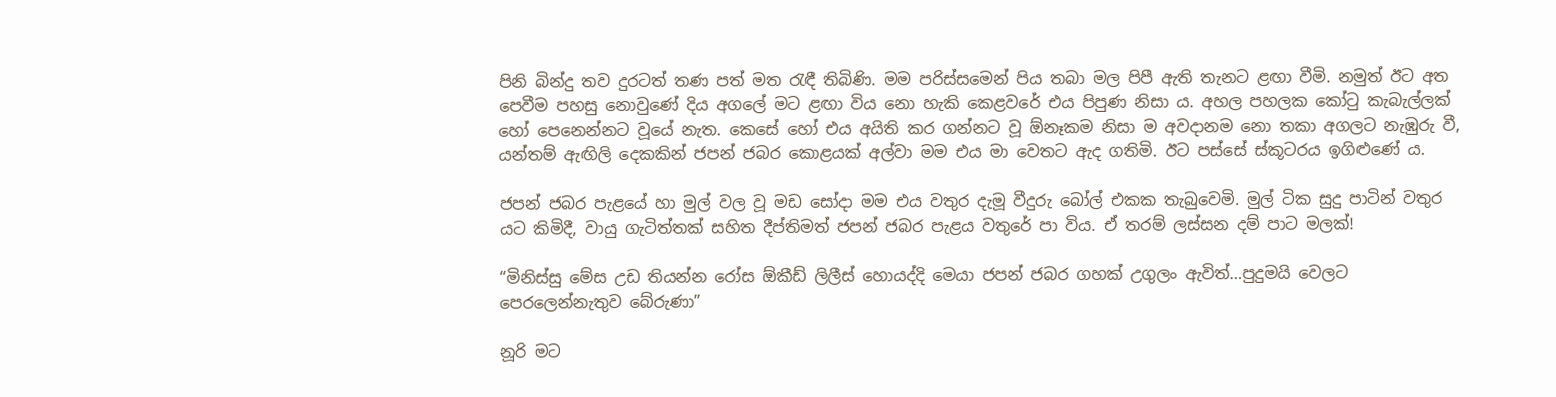පිනි බින්දු තව දුරටත් තණ පත් මත රැඳී තිබිණි. මම පරිස්සමෙන් පිය තබා මල පිපී ඇති තැනට ළඟා වීමි. නමුත් ඊට අත පෙවීම පහසු නොවුණේ දිය අගලේ මට ළඟා විය නො හැකි කෙළවරේ එය පිපුණ නිසා ය. අහල පහලක කෝටු කැබැල්ලක් හෝ පෙනෙන්නට වූයේ නැත. කෙසේ හෝ එය අයිති කර ගන්නට වූ ඕනෑකම නිසා ම අවදානම නො තකා අගලට නැඹුරු වී, යන්තම් ඇඟිලි දෙකකින් ජපන් ජබර කොළයක් අල්වා මම එය මා වෙතට ඇද ගතිමි. ඊට පස්සේ ස්කූටරය ඉගිළුණේ ය.

ජපන් ජබර පැළයේ හා මුල් වල වූ මඩ සෝදා මම එය වතුර දැමූ වීදුරු බෝල් එකක තැබුවෙමි. මුල් ටික සුදු පාටින් වතුර යට කිමිදී, වායු ගැටිත්තක් සහිත දීප්තිමත් ජපන් ජබර පැළය වතුරේ පා විය. ඒ තරම් ලස්සන දම් පාට මලක්!

“මිනිස්සු මේස උඩ තියන්න රෝස ඕකීඩ් ලිලීස් හොයද්දි මෙයා ජපන් ජබර ගහක් උගුලං ඇවිත්…පුදුමයි වෙලට පෙරලෙන්නැතුව බේරුණා”

නූරි මට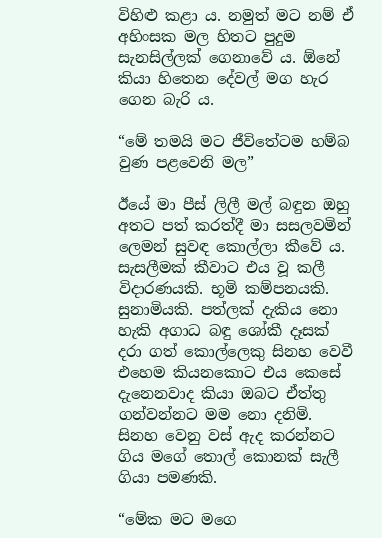විහිළු කළා ය. නමුත් මට නම් ඒ අහිංසක මල හිතට පුදුම සැනසිල්ලක් ගෙනාවේ ය. ඕනේ කියා හිතෙන දේවල් මග හැර ගෙන බැරි ය.

“මේ තමයි මට ජීවිතේටම හම්බ වුණ පළවෙනි මල”

ඊයේ මා පීස් ලිලී මල් බඳුන ඔහු අතට පත් කරත්දී මා සසලවමින් ලෙමන් සුවඳ කොල්ලා කීවේ ය. සැසලීමක් කීවාට එය වූ කලී විදාරණයකි. භූමි කම්පනයකි. සුනාමියකි. පත්ලක් දැකිය නො හැකි අගාධ බඳු ශෝකී දෑසක් දරා ගත් කොල්ලෙකු සිනහ වෙවී එහෙම කියනකොට එය කෙසේ දැනෙනවාද කියා ඔබට ඒත්තු ගන්වන්නට මම නො දනිමි. සිනහ වෙනු වස් ඇද කරන්නට ගිය මගේ තොල් කොනක් සැලී ගියා පමණකි.

“මේක මට මගෙ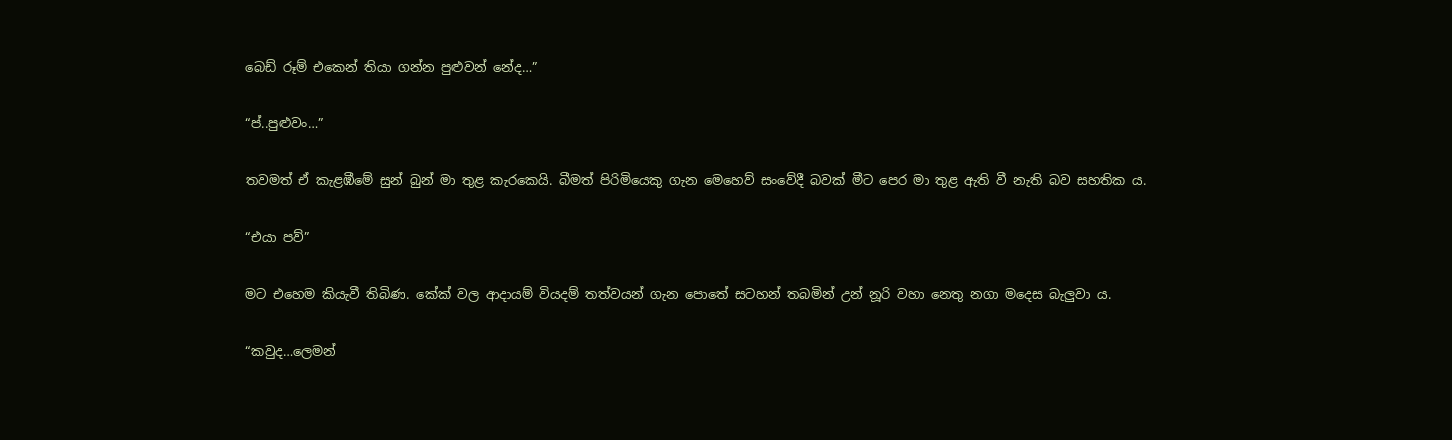බෙඩ් රූම් එකෙන් තියා ගන්න පුළුවන් නේද…”

“ප්..පුළුවං…”

තවමත් ඒ කැළඹීමේ සුන් බුන් මා තුළ කැරකෙයි. බීමත් පිරිමියෙකු ගැන මෙහෙව් සංවේදී බවක් මීට පෙර මා තුළ ඇති වී නැති බව සහතික ය.

“එයා පව්”

මට එහෙම කියැවී තිබිණ. කේක් වල ආදායම් වියදම් තත්වයන් ගැන පොතේ සටහන් තබමින් උන් නූරි වහා නෙතු නගා මදෙස බැලුවා ය.

“කවුද…ලෙමන්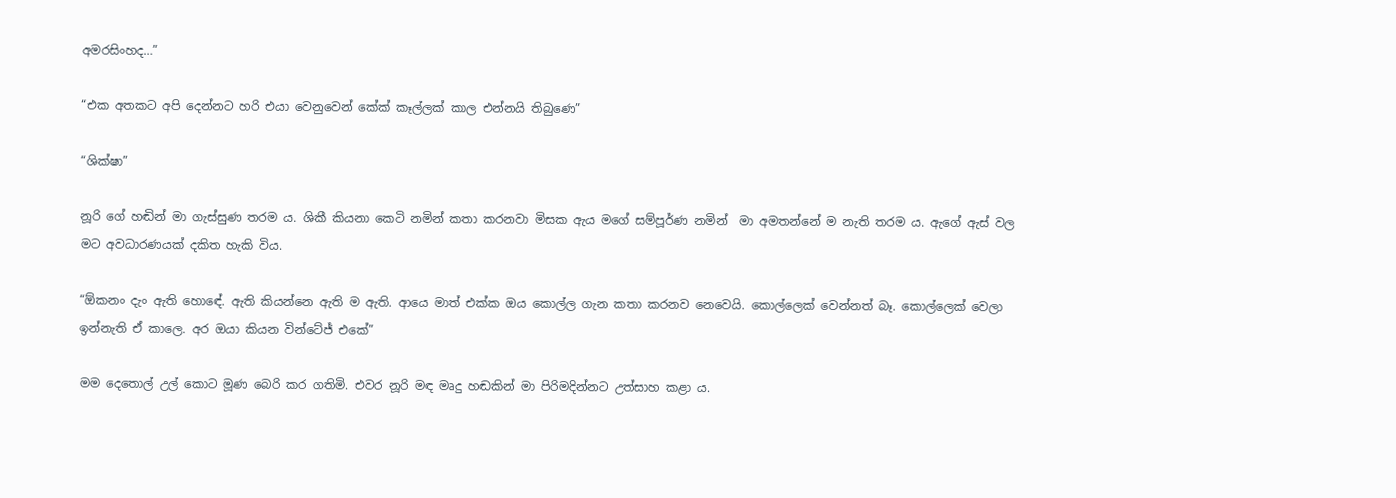අමරසිංහද…”

“එක අතකට අපි දෙන්නට හරි එයා වෙනුවෙන් කේක් කෑල්ලක් කාල එන්නයි තිබුණෙ”

“ශික්ෂා”

නූරි ගේ හඬින් මා ගැස්සුණ තරම ය. ශිකී කියනා කෙටි නමින් කතා කරනවා මිසක ඇය මගේ සම්පූර්ණ නමින්  මා අමතන්නේ ම නැති තරම ය. ඇගේ ඇස් වල මට අවධාරණයක් දකිත හැකි විය.

“ඕකනං දැං ඇති හොඳේ. ඇති කියන්නෙ ඇති ම ඇති. ආයෙ මාත් එක්ක ඔය කොල්ල ගැන කතා කරනව නෙවෙයි. කොල්ලෙක් වෙන්නත් බෑ. කොල්ලෙක් වෙලා ඉන්නැති ඒ කාලෙ. අර ඔයා කියන වින්ටේජ් එකේ”

මම දෙතොල් උල් කොට මූණ බෙරි කර ගතිමි. එවර නූරි මඳ මෘදු හඬකින් මා පිරිමදින්නට උත්සාහ කළා ය.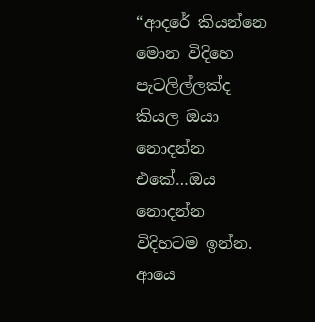“ආදරේ කියන්නෙ මොන විදිහෙ පැටලිල්ලක්ද කියල ඔයා නොදන්න එකේ…ඔය නොදන්න විදිහටම ඉන්න.  ආයෙ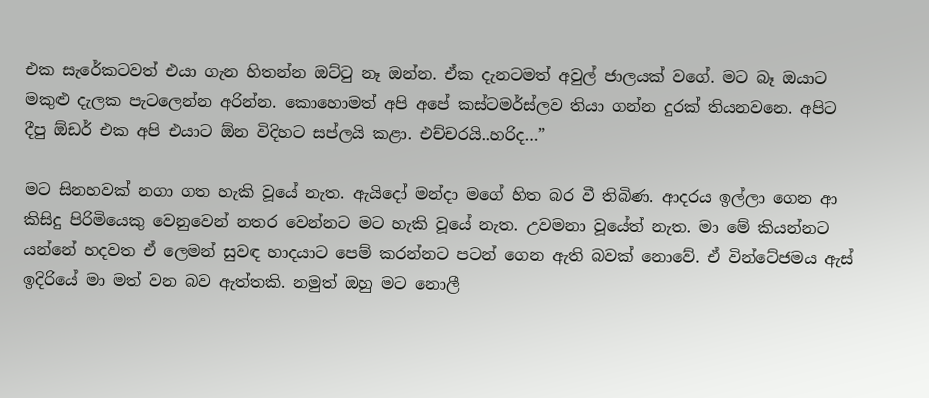එක සැරේකටවත් එයා ගැන හිතන්න ඔට්ටු නෑ ඔන්න. ඒක දැනටමත් අවුල් ජාලයක් වගේ. මට බෑ ඔයාට මකුළු දැලක පැටලෙන්න අරින්න. කොහොමත් අපි අපේ කස්ටමර්ස්ලව තියා ගන්න දුරක් තියනවනෙ. අපිට දීපු ඕඩර් එක අපි එයාට ඕන විදිහට සප්ලයි කළා. එච්චරයි..හරිද…”

මට සිනහවක් නගා ගත හැකි වූයේ නැත. ඇයිදෝ මන්දා මගේ හිත බර වී තිබිණ. ආදරය ඉල්ලා ගෙන ආ කිසිදු පිරිමියෙකු වෙනුවෙන් නතර වෙන්නට මට හැකි වූයේ නැත. උවමනා වූයේත් නැත. මා මේ කියන්නට යන්නේ හදවත ඒ ලෙමන් සුවඳ හාදයාට පෙම් කරන්නට පටන් ගෙන ඇති බවක් නොවේ. ඒ වින්ටේජමය ඇස් ඉදිරියේ මා මත් වන බව ඇත්තකි. නමුත් ඔහු මට නොලී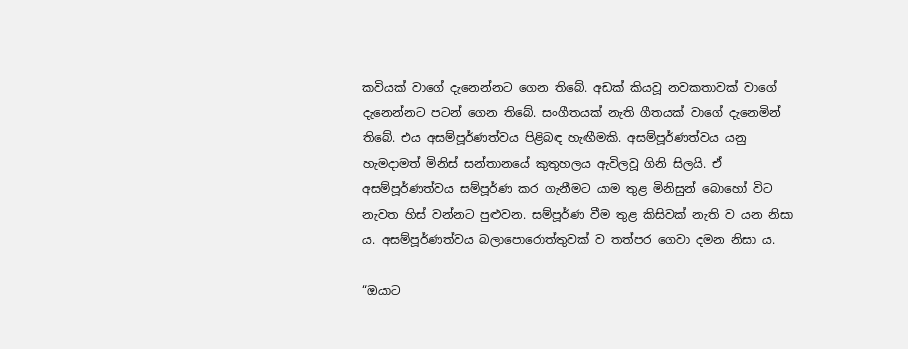කවියක් වාගේ දැනෙන්නට ගෙන තිබේ. අඩක් කියවූ නවකතාවක් වාගේ දැනෙන්නට පටන් ගෙන තිබේ. සංගීතයක් නැති ගීතයක් වාගේ දැනෙමින් තිබේ. එය අසම්පූර්ණත්වය පිළිබඳ හැඟීමකි. අසම්පූර්ණත්වය යනු හැමදාමත් මිනිස් සන්තානයේ කුතුහලය ඇවිලවූ ගිනි සිලයි. ඒ අසම්පූර්ණත්වය සම්පූර්ණ කර ගැනීමට යාම තුළ මිනිසුන් බොහෝ විට නැවත හිස් වන්නට පුළුවන. සම්පූර්ණ වීම තුළ කිසිවක් නැති ව යන නිසා ය. අසම්පූර්ණත්වය බලාපොරොත්තුවක් ව තත්පර ගෙවා දමන නිසා ය.

“ඔයාට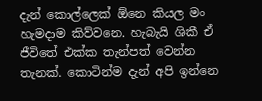දැන් කොල්ලෙක් ඕනෙ කියල මං හැමදාම කිව්වනෙ. හැබැයි ශිකී ඒ ජීවිතේ එක්ක තැන්පත් වෙන්න තැනක්. කොටින්ම දැන් අපි ඉන්නෙ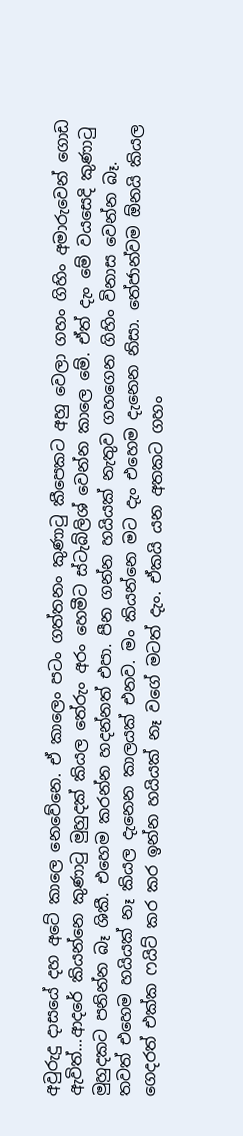අවුරුදු දාසයේ දහ අටේ කාලෙ නෙවේනෙ. ඒ කාලෙං පටං ගත්තනං කුණාටු කීපෙකට අහු වෙලා ගහං ගිහිං අමාරුවෙන් ගොඩ ඇවිත්…ආදරේ කියන්නෙ කුණාටු මුහුදක් කියල තේරුං අරං හෙමීට ස්ටැබ්ලිශ් වෙන්න කාලෙ මේ. ඒත් දැං මේ වයසෙදි කුණාටු මුහුදකට පනින්න බෑ ශිකී. එහෙම කරන්න හදන්නත් එපා. පීන ගන්න හයියක් නැතුව ගහගෙන ගිහිං විනාස වෙන්න බෑ. තවත් එහෙම හයියක් නෑ කියල දැනෙන කාලයක් එනව. මං කියන්නෙ මට දැං එහෙම දැනෙන නිසා. තේජාන්වම ඕනයි කියල ගෙදරත් එක්ක ෆයිට් කර කර ඉන්න හයියක් නෑ වගේ මටත් දැං. ඒකයි යන අතකට ගහං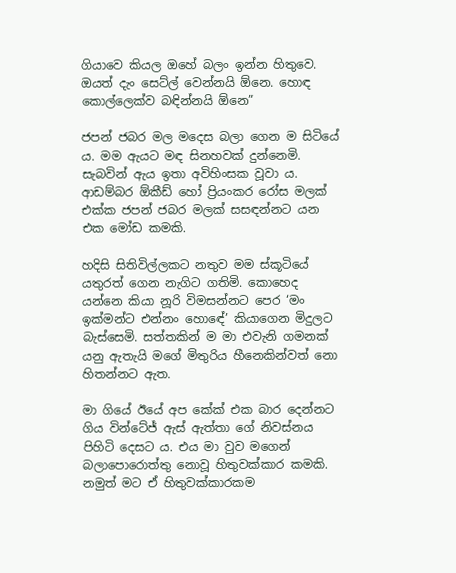ගියාවෙ කියල ඔහේ බලං ඉන්න හිතුවෙ. ඔයත් දැං සෙට්ල් වෙන්නයි ඕනෙ. හොඳ කොල්ලෙක්ව බඳින්නයි ඕනෙ”

ජපන් ජබර මල මදෙස බලා ගෙන ම සිටියේ ය. මම ඇයට මඳ සිනහවක් දුන්නෙමි. සැබවින් ඇය ඉතා අවිහිංසක වූවා ය. ආඩම්බර ඕකීඩ් හෝ ප්‍රියංකර රෝස මලක් එක්ක ජපන් ජබර මලක් සසඳන්නට යන එක මෝඩ කමකි.

හදිසි සිතිවිල්ලකට නතුව මම ස්කූටියේ යතුරත් ගෙන නැගිට ගතිමි. කොහෙද යන්නෙ කියා නූරි විමසන්නට පෙර ‘මං ඉක්මන්ට එන්නං හොඳේ’ කියාගෙන මිදුලට බැස්සෙමි. සත්තකින් ම මා එවැනි ගමනක් යනු ඇතැයි මගේ මිතුරිය හීනෙකින්වත් නො හිතන්නට ඇත.

මා ගියේ ඊයේ අප කේක් එක බාර දෙන්නට ගිය වින්ටේජ් ඇස් ඇත්තා ගේ නිවස්නය පිහිටි දෙසට ය. එය මා වුව මගෙන් බලාපොරොත්තු නොවූ හිතුවක්කාර කමකි. නමුත් මට ඒ හිතුවක්කාරකම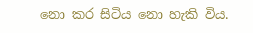නො කර සිටිය නො හැකි විය.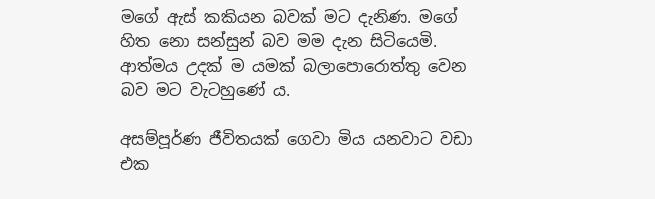මගේ ඇස් කකියන බවක් මට දැනිණ. මගේ හිත නො සන්සුන් බව මම දැන සිටියෙමි. ආත්මය උදක් ම යමක් බලාපොරොත්තු වෙන බව මට වැටහුණේ ය.

අසම්පූර්ණ ජීවිතයක් ගෙවා මිය යනවාට වඩා එක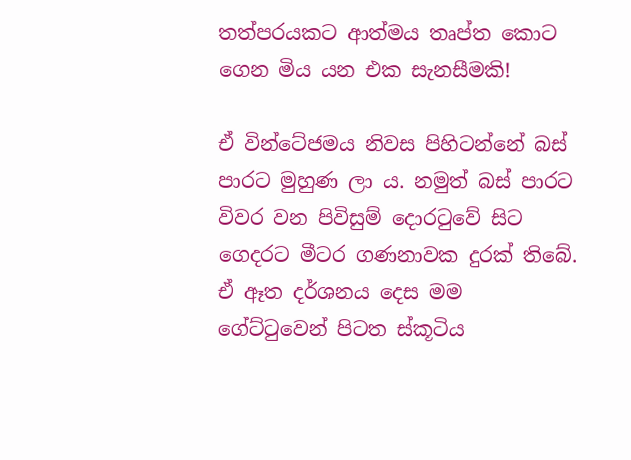තත්පරයකට ආත්මය තෘප්ත කොට ගෙන මිය යන එක සැනසීමකි!

ඒ වින්ටේජමය නිවස පිහිටන්නේ බස් පාරට මුහුණ ලා ය. නමුත් බස් පාරට විවර වන පිවිසුම් දොරටුවේ සිට ගෙදරට මීටර ගණනාවක දුරක් තිබේ. ඒ ඈත දර්ශනය දෙස මම ගේට්ටුවෙන් පිටත ස්කූටිය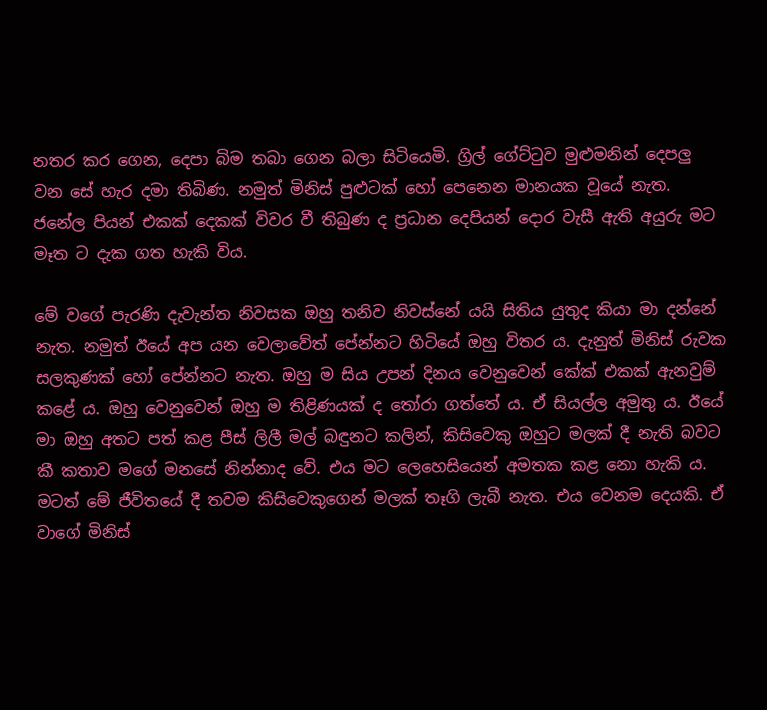නතර කර ගෙන, දෙපා බිම තබා ගෙන බලා සිටියෙමි. ග්‍රිල් ගේට්ටුව මුළුමනින් දෙපලු වන සේ හැර දමා තිබිණ. නමුත් මිනිස් පුළුටක් හෝ පෙනෙන මානයක වූයේ නැත. ජනේල පියන් එකක් දෙකක් විවර වී තිබුණ ද ප්‍රධාන දෙපියන් දොර වැසී ඇති අයුරු මට මෑත ට දැක ගත හැකි විය.

මේ වගේ පැරණි දැවැන්ත නිවසක ඔහු තනිව නිවස්නේ යයි සිතිය යුතුද කියා මා දන්නේ නැත. නමුත් ඊයේ අප යන වෙලාවේත් පේන්නට හිටියේ ඔහු විතර ය. දැනුත් මිනිස් රුවක සලකුණක් හෝ පේන්නට නැත. ඔහු ම සිය උපන් දිනය වෙනුවෙන් කේක් එකක් ඇනවුම් කළේ ය. ඔහු වෙනුවෙන් ඔහු ම තිළිණයක් ද තෝරා ගත්තේ ය. ඒ සියල්ල අමුතු ය. ඊයේ මා ඔහු අතට පත් කළ පීස් ලිලී මල් බඳුනට කලින්, කිසිවෙකු ඔහුට මලක් දී නැති බවට කී කතාව මගේ මනසේ නින්නාද වේ. එය මට ලෙහෙසියෙන් අමතක කළ නො හැකි ය. මටත් මේ ජීවිතයේ දී තවම කිසිවෙකුගෙන් මලක් තෑගි ලැබී නැත. එය වෙනම දෙයකි. ඒ වාගේ මිනිස්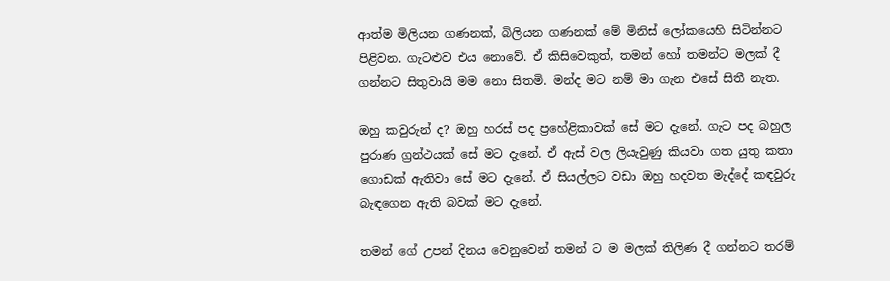ආත්ම මිලියන ගණනක්, බිලියන ගණනක් මේ මිනිස් ලෝකයෙහි සිටින්නට පිළිවන. ගැටළුව එය නොවේ. ඒ කිසිවෙකුත්, තමන් හෝ තමන්ට මලක් දී ගන්නට සිතුවායි මම නො සිතමි. මන්ද මට නම් මා ගැන එසේ සිතී නැත.

ඔහු කවුරුන් ද? ඔහු හරස් පද ප්‍රහේළිකාවක් සේ මට දැනේ. ගැට පද බහුල පුරාණ ග්‍රන්ථයක් සේ මට දැනේ. ඒ ඇස් වල ලියැවුණු කියවා ගත යුතු කතා ගොඩක් ඇතිවා සේ මට දැනේ. ඒ සියල්ලට වඩා ඔහු හදවත මැද්දේ කඳවුරු බැඳගෙන ඇති බවක් මට දැනේ.

තමන් ගේ උපන් දිනය වෙනුවෙන් තමන් ට ම මලක් තිලිණ දී ගන්නට තරම්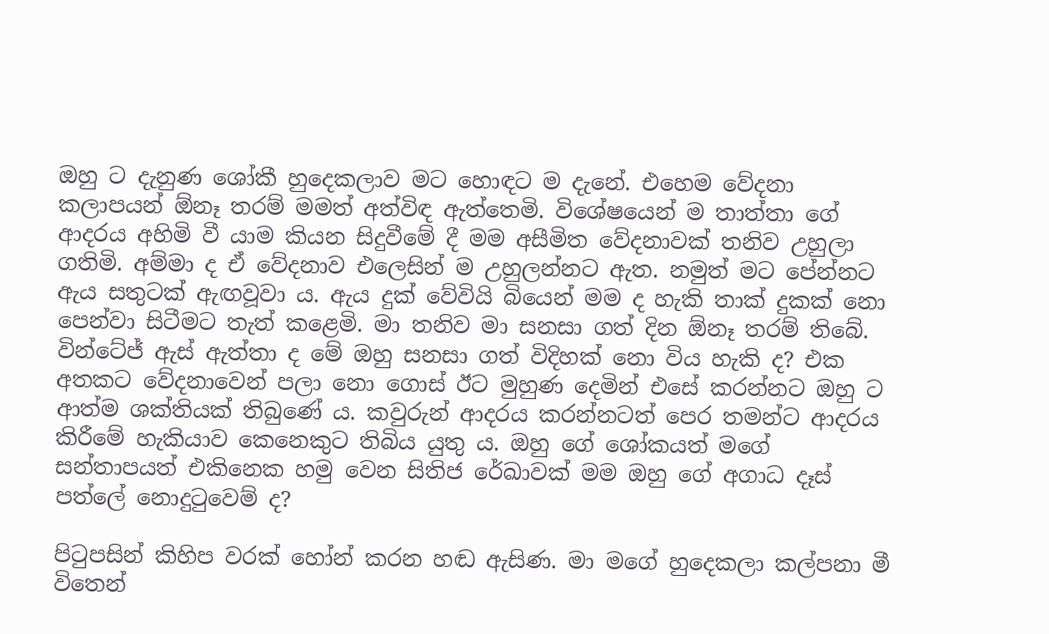ඔහු ට දැනුණ ශෝකී හුදෙකලාව මට හොඳට ම දැනේ. එහෙම වේදනා කලාපයන් ඕනෑ තරම් මමත් අත්විඳ ඇත්තෙමි. විශේෂයෙන් ම තාත්තා ගේ ආදරය අහිමි වී යාම කියන සිදුවීමේ දී මම අසීමිත වේදනාවක් තනිව උහුලා ගතිමි. අම්මා ද ඒ වේදනාව එලෙසින් ම උහුලන්නට ඇත. නමුත් මට පේන්නට ඇය සතුටක් ඇඟවූවා ය. ඇය දුක් වේවියි බියෙන් මම ද හැකි තාක් දුකක් නො පෙන්වා සිටීමට තැත් කළෙමි. මා තනිව මා සනසා ගත් දින ඕනෑ තරම් තිබේ. වින්ටේජ් ඇස් ඇත්තා ද මේ ඔහු සනසා ගත් විදිහක් නො විය හැකි ද? එක අතකට වේදනාවෙන් පලා නො ගොස් ඊට මුහුණ දෙමින් එසේ කරන්නට ඔහු ට ආත්ම ශක්තියක් තිබුණේ ය. කවුරුන් ආදරය කරන්නටත් පෙර තමන්ට ආදරය කිරීමේ හැකියාව කෙනෙකුට තිබිය යුතු ය. ඔහු ගේ ශෝකයත් මගේ සන්තාපයත් එකිනෙක හමු වෙන සිතිජ රේඛාවක් මම ඔහු ගේ අගාධ දෑස් පත්ලේ නොදුටුවෙම් ද?

පිටුපසින් කිහිප වරක් හෝන් කරන හඬ ඇසිණ. මා මගේ හුදෙකලා කල්පනා මී විතෙන්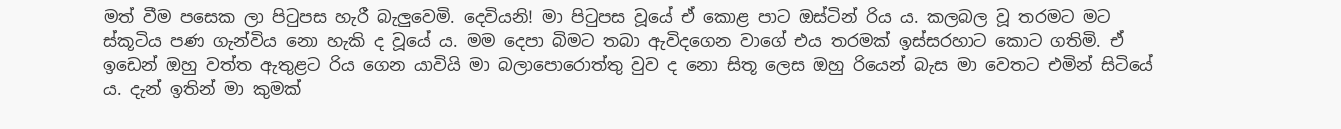මත් වීම පසෙක ලා පිටුපස හැරී බැලුවෙමි. දෙවියනි! මා පිටුපස වූයේ ඒ කොළ පාට ඔස්ටින් රිය ය. කලබල වූ තරමට මට ස්කූටිය පණ ගැන්විය නො හැකි ද වූයේ ය. මම දෙපා බිමට තබා ඇවිදගෙන වාගේ එය තරමක් ඉස්සරහාට කොට ගතිමි. ඒ ඉඩෙන් ඔහු වත්ත ඇතුළට රිය ගෙන යාවියි මා බලාපොරොත්තු වුව ද නො සිතූ ලෙස ඔහු රියෙන් බැස මා වෙතට එමින් සිටියේ ය. දැන් ඉතින් මා කුමක්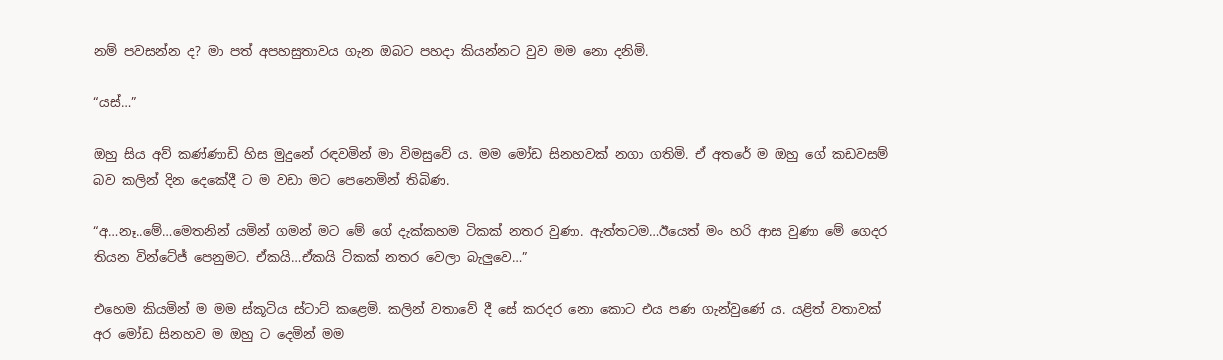නම් පවසන්න ද? මා පත් අපහසුතාවය ගැන ඔබට පහදා කියන්නට වුව මම නො දනිමි.

“යස්…”

ඔහු සිය අව් කණ්ණාඩි හිස මුදුනේ රඳවමින් මා විමසුවේ ය. මම මෝඩ සිනහවක් නගා ගතිමි. ඒ අතරේ ම ඔහු ගේ කඩවසම් බව කලින් දින දෙකේදී ට ම වඩා මට පෙනෙමින් තිබිණ.

“අ…නෑ..මේ…මෙතනින් යමින් ගමන් මට මේ ගේ දැක්කහම ටිකක් නතර වුණා. ඇත්තටම…ඊයෙත් මං හරි ආස වුණා මේ ගෙදර තියන වින්ටේජ් පෙනුමට. ඒකයි…ඒකයි ටිකක් නතර වෙලා බැලුවෙ…”

එහෙම කියමින් ම මම ස්කූටිය ස්ටාට් කළෙමි. කලින් වතාවේ දී සේ කරදර නො කොට එය පණ ගැන්වුණේ ය. යළිත් වතාවක් අර මෝඩ සිනහව ම ඔහු ට දෙමින් මම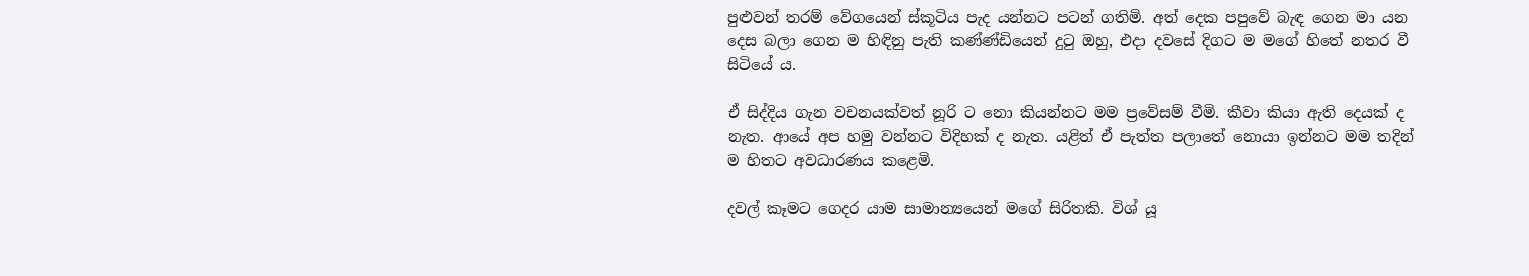පුළුවන් තරම් වේගයෙන් ස්කූටිය පැද යන්නට පටන් ගතිමි. අත් දෙක පපුවේ බැඳ ගෙන මා යන දෙස බලා ගෙන ම හිඳිනු පැති කණ්ණ්ඩියෙන් දුටු ඔහු, එදා දවසේ දිගට ම මගේ හිතේ නතර වී සිටියේ ය.

ඒ සිද්දිය ගැන වචනයක්වත් නූරි ට නො කියන්නට මම ප්‍රවේසම් වීමි. කීවා කියා ඇති දෙයක් ද නැත. ආයේ අප හමු වන්නට විදිහක් ද නැත. යළිත් ඒ පැත්ත පලාතේ නොයා ඉන්නට මම තදින් ම හිතට අවධාරණය කළෙමි.

දවල් කෑමට ගෙදර යාම සාමාන්‍යයෙන් මගේ සිරිතකි. විශ් යූ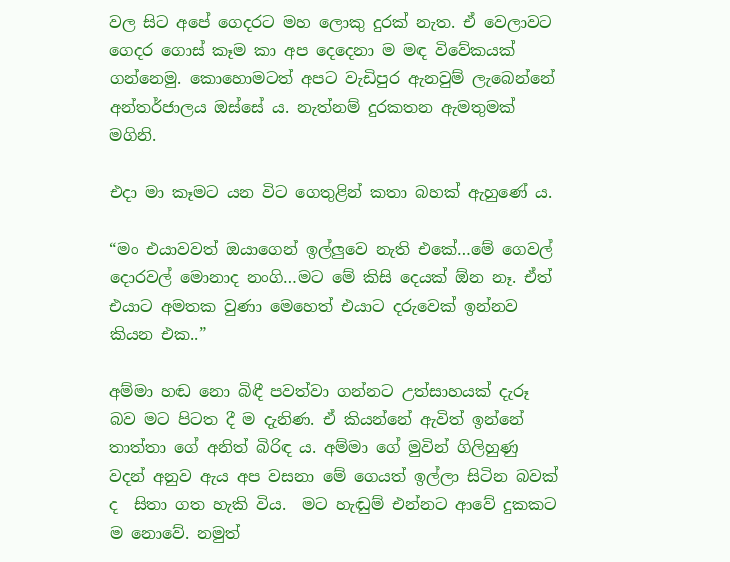වල සිට අපේ ගෙදරට මහ ලොකු දුරක් නැත. ඒ වෙලාවට ගෙදර ගොස් කෑම කා අප දෙදෙනා ම මඳ විවේකයක් ගන්නෙමු. කොහොමටත් අපට වැඩිපුර ඇනවුම් ලැබෙන්නේ අන්තර්ජාලය ඔස්සේ ය. නැත්නම් දුරකතන ඇමතුමක් මගිනි.

එදා මා කෑමට යන විට ගෙතුළින් කතා බහක් ඇහුණේ ය.

“මං එයාවවත් ඔයාගෙන් ඉල්ලුවෙ නැති එකේ…මේ ගෙවල් දොරවල් මොනාද නංගි…මට මේ කිසි දෙයක් ඕන නෑ. ඒත් එයාට අමතක වුණා මෙහෙත් එයාට දරුවෙක් ඉන්නව කියන එක..”

අම්මා හඬ නො බිඳී පවත්වා ගන්නට උත්සාහයක් දැරූ බව මට පිටත දී ම දැනිණ. ඒ කියන්නේ ඇවිත් ඉන්නේ තාත්තා ගේ අනිත් බිරිඳ ය. අම්මා ගේ මුවින් ගිලිහුණු වදන් අනුව ඇය අප වසනා මේ ගෙයත් ඉල්ලා සිටින බවක් ද  සිතා ගත හැකි විය.  මට හැඬුම් එන්නට ආවේ දුකකට ම නොවේ. නමුත්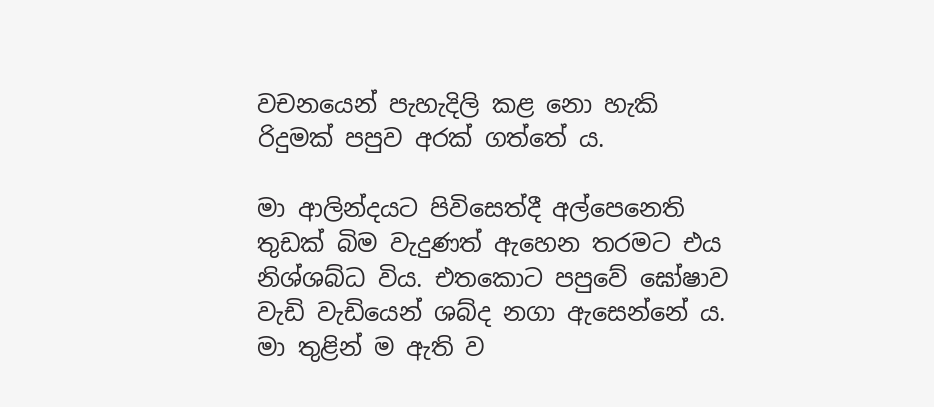වචනයෙන් පැහැදිලි කළ නො හැකි රිදුමක් පපුව අරක් ගත්තේ ය.

මා ආලින්දයට පිවිසෙත්දී අල්පෙනෙති තුඩක් බිම වැදුණත් ඇහෙන තරමට එය නිශ්ශබ්ධ විය. එතකොට පපුවේ ඝෝෂාව වැඩි වැඩියෙන් ශබ්ද නගා ඇසෙන්නේ ය. මා තුළින් ම ඇති ව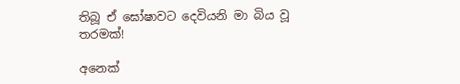තිබූ ඒ ඝෝෂාවට දෙවියනි මා බිය වූ තරමක්!

අනෙක්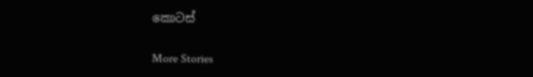කොටස්

More Stories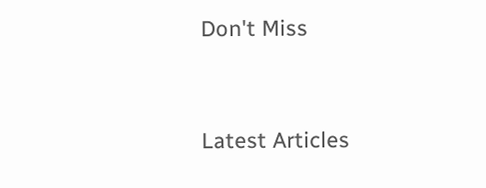Don't Miss


Latest Articles